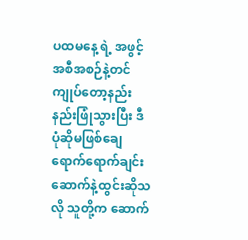ပထမနေ့ ရဲ့ အဖွင့်အစီအစဉ်နဲ့တင် ကျုပ်တော့နည်းနည်းဖြုံသွားပြီး ဒီပုံဆိုမဖြစ်ချေ  ရောက်ရောက်ချင်းဆောက်နဲ့ထွင်းဆိုသလို သူတို့က ဆောက်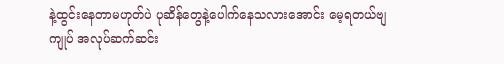နဲ့ထွင်းနေတာမဟုတ်ပဲ ပုဆိန်တွေနဲ့ပေါက်နေသလားအောင်း မေ့ရတယ်ဗျ  ကျုပ် အလုပ်ဆက်ဆင်း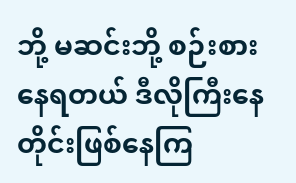ဘို့ မဆင်းဘို့ စဉ်းစားနေရတယ် ဒီလိုကြီးနေတိုင်းဖြစ်နေကြ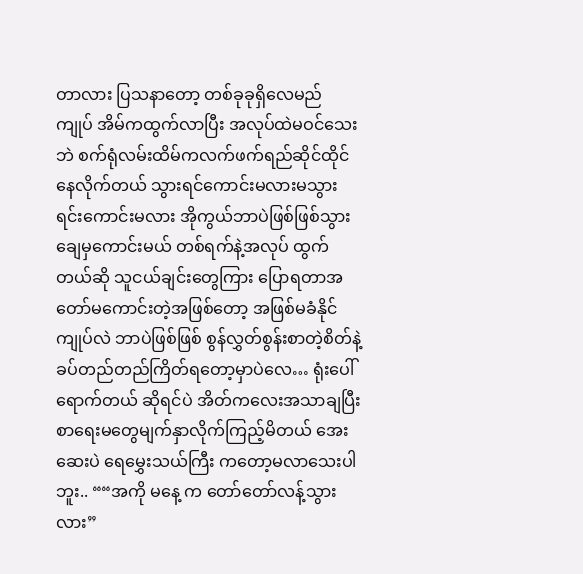တာလား ပြသနာတော့ တစ်ခုခုရှိလေမည် ကျုပ် အိမ်ကထွက်လာပြီး အလုပ်ထဲမဝင်သေးဘဲ စက်ရုံလမ်းထိမ်ကလက်ဖက်ရည်ဆိုင်ထိုင် နေလိုက်တယ် သွားရင်ကောင်းမလားမသွားရင်းကောင်းမလား အိုကွယ်ဘာပဲဖြစ်ဖြစ်သွားချေမှကောင်းမယ် တစ်ရက်နဲ့အလုပ် ထွက်တယ်ဆို သူငယ်ချင်းတွေကြား ပြောရတာအတော်မကောင်းတဲ့အဖြစ်တော့ အဖြစ်မခံနိုင် ကျုပ်လဲ ဘာပဲဖြစ်ဖြစ် စွန်လွှတ်စွန်းစာတဲ့စိတ်နဲ့ ခပ်တည်တည်ကြိတ်ရတော့မှာပဲလေ… ရုံးပေါ်ရောက်တယ် ဆိုရင်ပဲ အိတ်ကလေးအသာချပြီး စာရေးမတွေမျက်နှာလိုက်ကြည့်မိတယ် အေးဆေးပဲ ရေမွှေးသယ်ကြီး ကတော့မလာသေးပါဘူး.. ““အကို မနေ့ က တော်တော်လန့်သွားလား”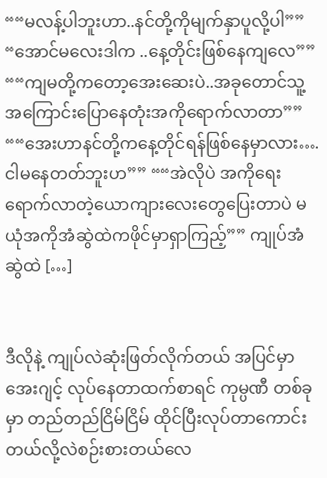““မလန့်ပါဘူးဟာ..နင်တို့ကိုမျက်နှာပူလို့ပါ”” “အောင်မလေးဒါက ..နေ့တိုင်းဖြစ်နေကျလေ”” ““ကျမတို့ကတော့အေးဆေးပဲ..အခုတောင်သူ့အကြောင်းပြောနေတုံးအကိုရောက်လာတာ”” ““အေးဟာနင်တို့ကနေ့တိုင်ရန်ဖြစ်နေမှာလား….ငါမနေတတ်ဘူးဟ”” ““အဲလိုပဲ အကိုရေး ရောက်လာတဲ့ယောကျားလေးတွေပြေးတာပဲ မ ယုံအကိုအံဆွဲထဲကဖိုင်မှာရှာကြည့်”” ကျုပ်အံဆွဲထဲ […]


ဒီလိုနဲ့ ကျုပ်လဲဆုံးဖြတ်လိုက်တယ် အပြင်မှာ အေးဂျင့် လုပ်နေတာထက်စာရင် ကုမ္ပဏီ တစ်ခု မှာ တည်တည်ငြိမ်ငြိမ် ထိုင်ပြီးလုပ်တာကောင်းတယ်လို့လဲစဉ်းစားတယ်လေ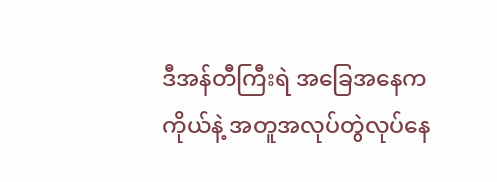ဒီအန်တီကြီးရဲ အခြေအနေက ကိုယ်နဲ့ အတူအလုပ်တွဲလုပ်နေ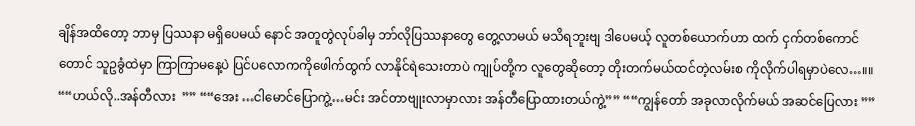ချိန်အထိတော့ ဘာမှ ပြဿနာ မရှိပေမယ် နောင် အတူတွဲလုပ်ခါမှ ဘာ်လိုပြဿနာတွေ တွေ့လာမယ် မသိရဘူးဗျ ဒါပေမယ့် လူတစ်ယောက်ဟာ ထက် ငှက်တစ်ကောင်တောင် သူဥခွံထဲမှာ ကြာကြာမနေ့ပဲ ပြင်ပလောကကိုဖေါက်ထွက် လာနိုင်ရဲသေးတာပဲ ကျုပ်တို့က လူတွေဆိုတော့ တိုးတက်မယ်ထင်တဲ့လမ်းစ ကိုလိုက်ပါရမှာပဲလေ…။။ ““ဟယ်လို..အန်တီလား  ”” ““အေး …ငါမောင်ပြောကွဲ့…မင်း အင်တာဗျုးလာမှာလား အန်တီပြောထားတယ်ကွဲ့”” ““ကျွန်တော် အခုလာလိုက်မယ် အဆင်ပြေလား ””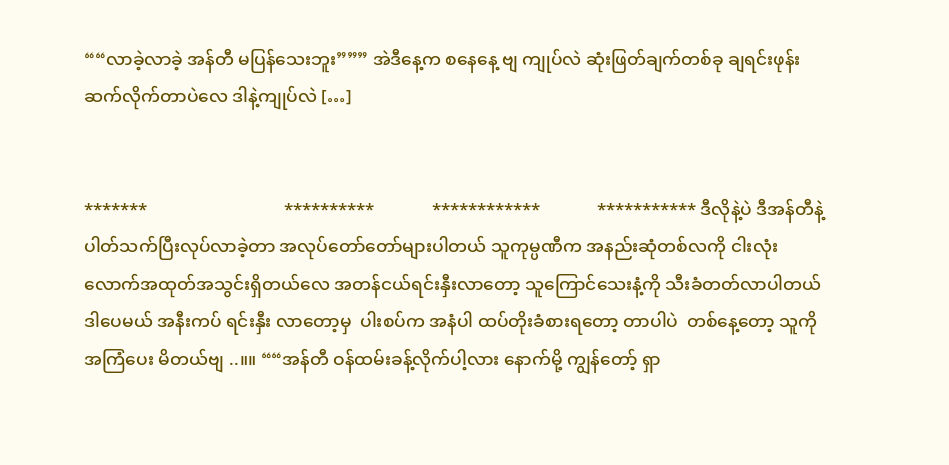““လာခဲ့လာခဲ့ အန်တီ မပြန်သေးဘူး””” အဲဒီနေ့က စနေနေ့ ဗျ ကျုပ်လဲ ဆုံးဖြတ်ချက်တစ်ခု ချရင်းဖုန်းဆက်လိုက်တာပဲလေ ဒါနဲ့ကျုပ်လဲ […]


*******                               **********             ************             *********** ဒီလိုနဲ့ပဲ ဒီအန်တီနဲ့ ပါတ်သက်ပြီးလုပ်လာခဲ့တာ အလုပ်တော်တော်များပါတယ် သူကုမ္ပဏီက အနည်းဆုံတစ်လကို ငါးလုံးလောက်အထုတ်အသွင်းရှိတယ်လေ အတန်ငယ်ရင်းနှီးလာတော့ သူကြောင်သေးနံ့ကို သီးခံတတ်လာပါတယ် ဒါပေမယ် အနီးကပ် ရင်းနှီး လာတော့မှ  ပါးစပ်က အနံပါ ထပ်တိုးခံစားရတော့ တာပါပဲ  တစ်နေ့တော့ သူကို အကြံပေး မိတယ်ဗျ ..။။ ““အန်တီ ဝန်ထမ်းခန့်လိုက်ပါ့လား နောက်မို့ ကျွန်တော့် ရှာ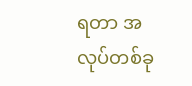ရတာ အလုပ်တစ်ခု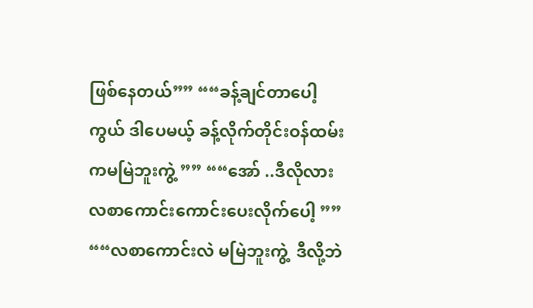ဖြစ်နေတယ်”” ““ခန့်ချင်တာပေါ့ ကွယ် ဒါပေမယ့် ခန့်လိုက်တိုင်းဝန်ထမ်းကမမြဲဘူးကွဲ့ ”” ““အော် ..ဒီလိုလား လစာကောင်းကောင်းပေးလိုက်ပေါ့ ”” ““လစာကောင်းလဲ မမြဲဘူးကွဲ့  ဒီလို့ဘဲ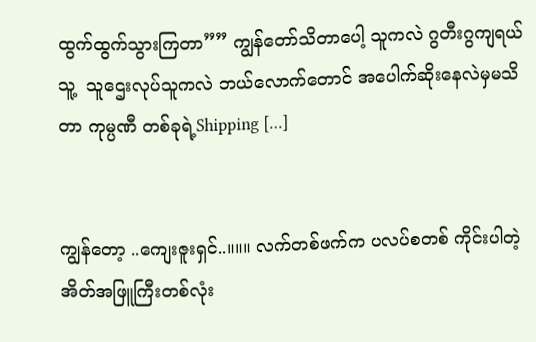ထွက်ထွက်သွားကြတာ”” ကျွန်တော်သိတာပေါ့ သူကလဲ ဂွတီးဂွကျရယ် သူ့  သူဌေးလုပ်သူကလဲ ဘယ်လောက်တောင် အပေါက်ဆိုးနေလဲမှမသိတာ ကုမ္ပဏီ တစ်ခုရဲ့Shipping […]


ကျွန်တော့ ..ကျေးဇူးရှင်..။။။ လက်တစ်ဖက်က ပလပ်စတစ် ကိုင်းပါတဲ့ အိတ်အဖြူကြီးတစ်လုံး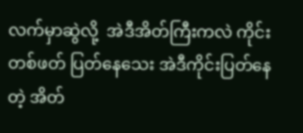လက်မှာဆွဲလို့  အဲဒီအိတ်ကြီးကလဲ ကိုင်းတစ်ဖတ် ပြတ်နေသေး အဲဒီကိုင်းပြတ်နေတဲ့ အိတ်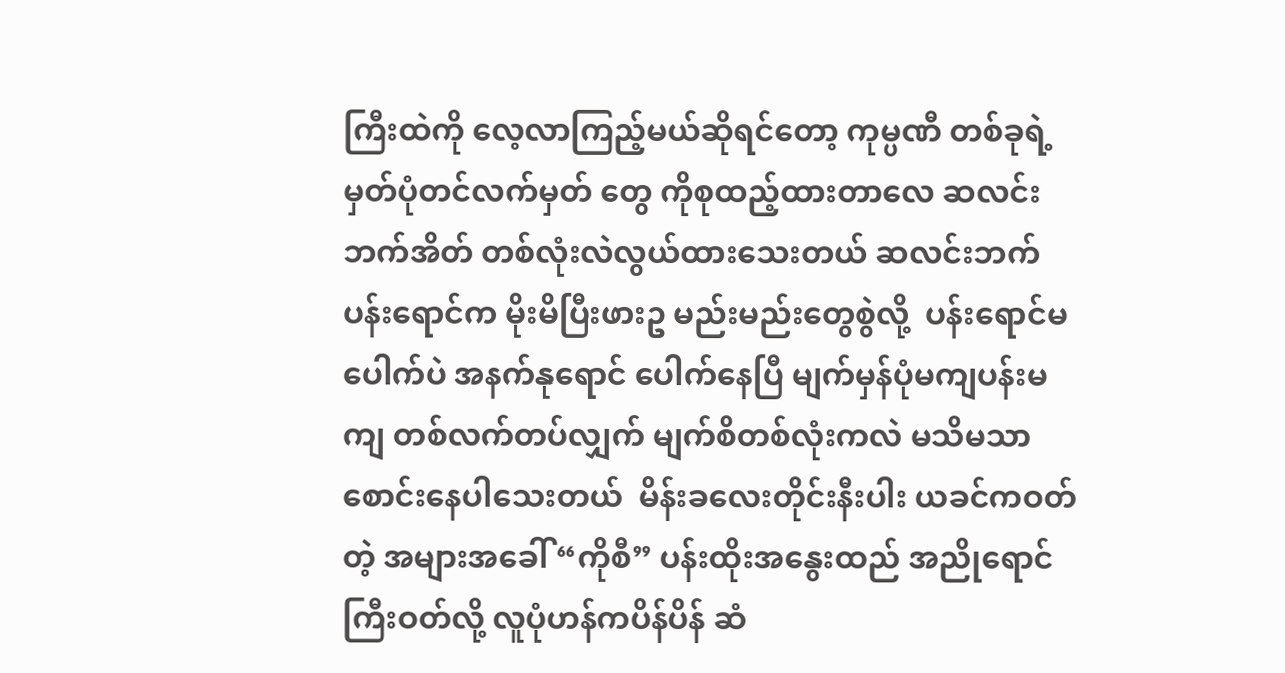ကြီးထဲကို လေ့လာကြည့်မယ်ဆိုရင်တော့ ကုမ္ပဏီ တစ်ခုရဲ့ မှတ်ပုံတင်လက်မှတ် တွေ ကိုစုထည့်ထားတာလေ ဆလင်းဘက်အိတ် တစ်လုံးလဲလွယ်ထားသေးတယ် ဆလင်းဘက် ပန်းရောင်က မိုးမိပြီးဖားဥ မည်းမည်းတွေစွဲလို့  ပန်းရောင်မပေါက်ပဲ အနက်နုရောင် ပေါက်နေပြီ မျက်မှန်ပုံမကျပန်းမကျ တစ်လက်တပ်လျှက် မျက်စိတစ်လုံးကလဲ မသိမသာစောင်းနေပါသေးတယ်  မိန်းခလေးတိုင်းနီးပါး ယခင်ကဝတ်တဲ့ အများအခေါ် “ကိုစီ” ပန်းထိုးအနွေးထည် အညိုရောင်ကြီးဝတ်လို့ လူပုံဟန်ကပိန်ပိန် ဆံ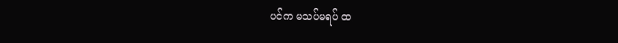ပင်က မသပ်မရပ် ထ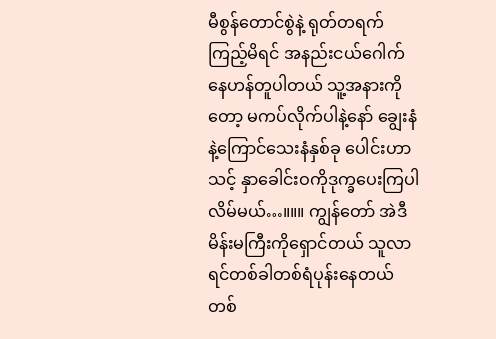မီစွန်တောင်စွဲနဲ့ ရုတ်တရက် ကြည့်မိရင် အနည်းငယ်ဂေါက်နေဟန်တူပါတယ် သူ့အနားကိုတော့ မကပ်လိုက်ပါနဲ့နော် ချွေးနံနဲ့ကြောင်သေးနံနှစ်ခု ပေါင်းဟာ သင့် နှာခေါင်းဝကိုဒုက္ခပေးကြပါလိမ်မယ်…။။။ ကျွန်တော် အဲဒီမိန်းမကြီးကိုရှောင်တယ် သူလာရင်တစ်ခါတစ်ရံပုန်းနေတယ် တစ်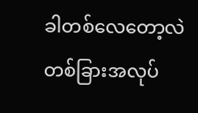ခါတစ်လေတော့လဲ တစ်ခြားအလုပ်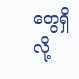တွေရှိလို့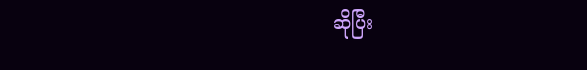ဆိုပြီး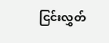ငြင်းလွှတ်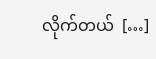လိုက်တယ်  […]